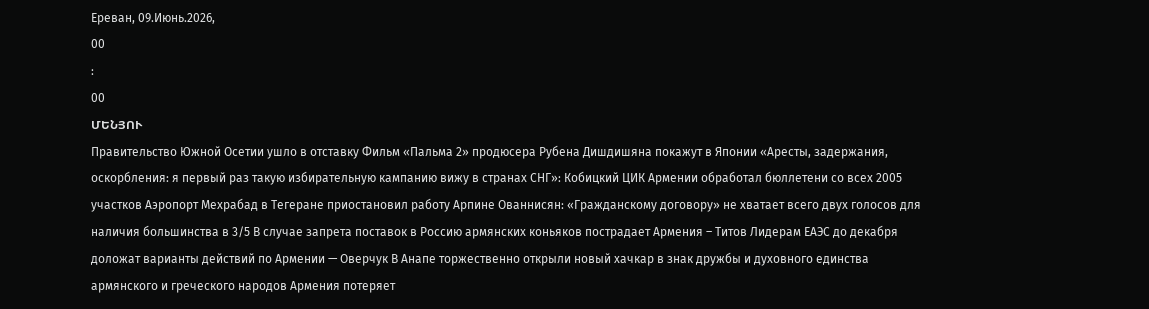Ереван, 09.Июнь.2026,
00
:
00
ՄԵՆՅՈՒ
Правительство Южной Осетии ушло в отставку Фильм «Пальма 2» продюсера Рубена Дишдишяна покажут в Японии «Аресты, задержания, оскорбления: я первый раз такую избирательную кампанию вижу в странах СНГ»: Кобицкий ЦИК Армении обработал бюллетени со всех 2005 участков Аэропорт Мехрабад в Тегеране приостановил работу Арпине Ованнисян: «Гражданскому договору» не хватает всего двух голосов для наличия большинства в 3/5 В случае запрета поставок в Россию армянских коньяков пострадает Армения – Титов Лидерам ЕАЭС до декабря доложат варианты действий по Армении — Оверчук В Анапе торжественно открыли новый хачкар в знак дружбы и духовного единства армянского и греческого народов Армения потеряет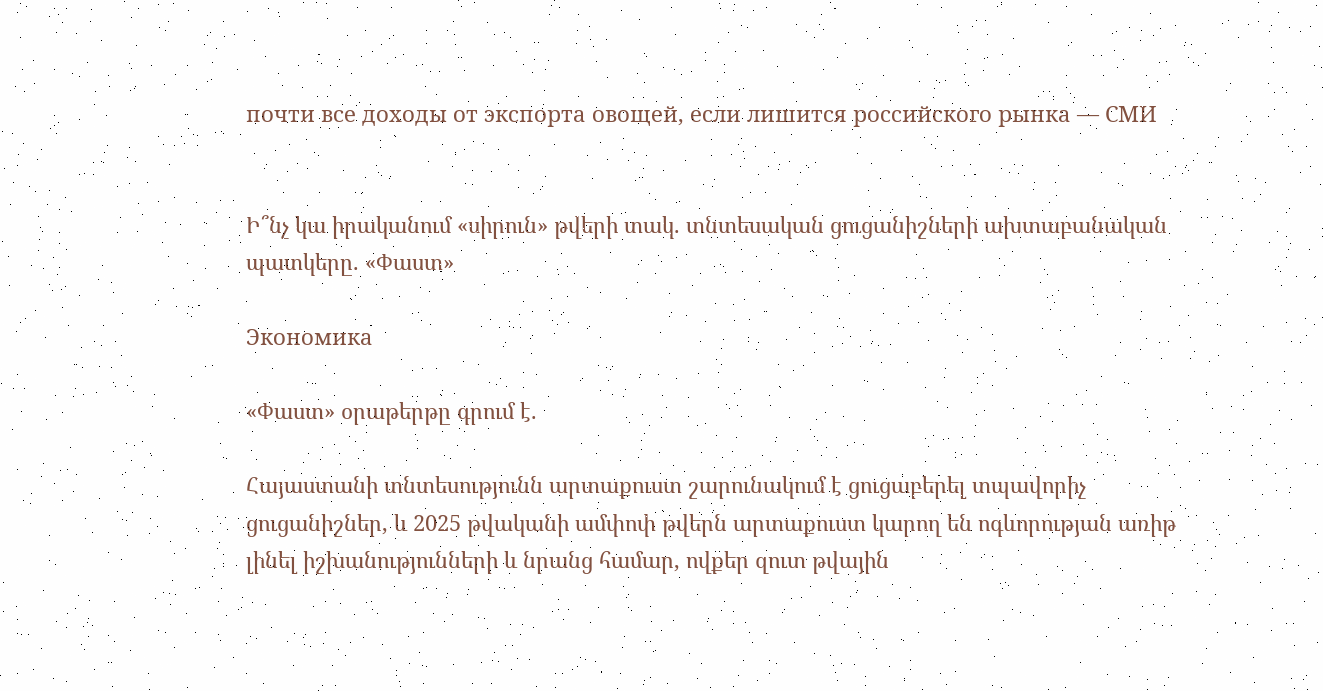почти все доходы от экспорта овощей, если лишится российского рынка — СМИ


Ի՞նչ կա իրականում «սիրուն» թվերի տակ. տնտեսական ցուցանիշների ախտաբանական պատկերը. «Փաստ»

Экономика

«Փաստ» օրաթերթը գրում է.

Հայաստանի տնտեսությունն արտաքուստ շարունակում է ցուցաբերել տպավորիչ ցուցանիշներ, և 2025 թվականի ամփոփ թվերն արտաքուստ կարող են ոգևորության առիթ լինել իշխանությունների և նրանց համար, ովքեր զուտ թվային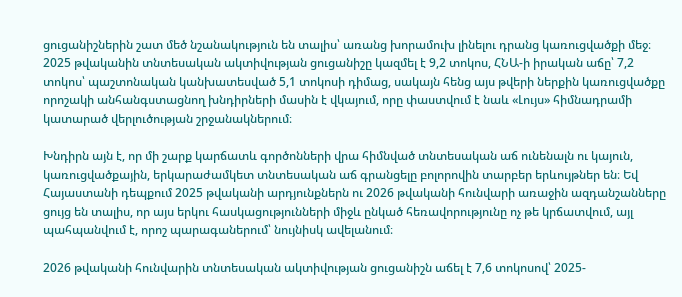ցուցանիշներին շատ մեծ նշանակություն են տալիս՝ առանց խորամուխ լինելու դրանց կառուցվածքի մեջ։ 2025 թվականին տնտեսական ակտիվության ցուցանիշը կազմել է 9,2 տոկոս, ՀՆԱ-ի իրական աճը՝ 7,2 տոկոս՝ պաշտոնական կանխատեսված 5,1 տոկոսի դիմաց, սակայն հենց այս թվերի ներքին կառուցվածքը որոշակի անհանգստացնող խնդիրների մասին է վկայում, որը փաստվում է նաև «Լույս» հիմնադրամի կատարած վերլուծության շրջանակներում։

Խնդիրն այն է, որ մի շարք կարճատև գործոնների վրա հիմնված տնտեսական աճ ունենալն ու կայուն, կառուցվածքային, երկարաժամկետ տնտեսական աճ գրանցելը բոլորովին տարբեր երևույթներ են։ Եվ Հայաստանի դեպքում 2025 թվականի արդյունքներն ու 2026 թվականի հունվարի առաջին ազդանշանները ցույց են տալիս, որ այս երկու հասկացությունների միջև ընկած հեռավորությունը ոչ թե կրճատվում, այլ պահպանվում է, որոշ պարագաներում՝ նույնիսկ ավելանում։

2026 թվականի հունվարին տնտեսական ակտիվության ցուցանիշն աճել է 7,6 տոկոսով՝ 2025-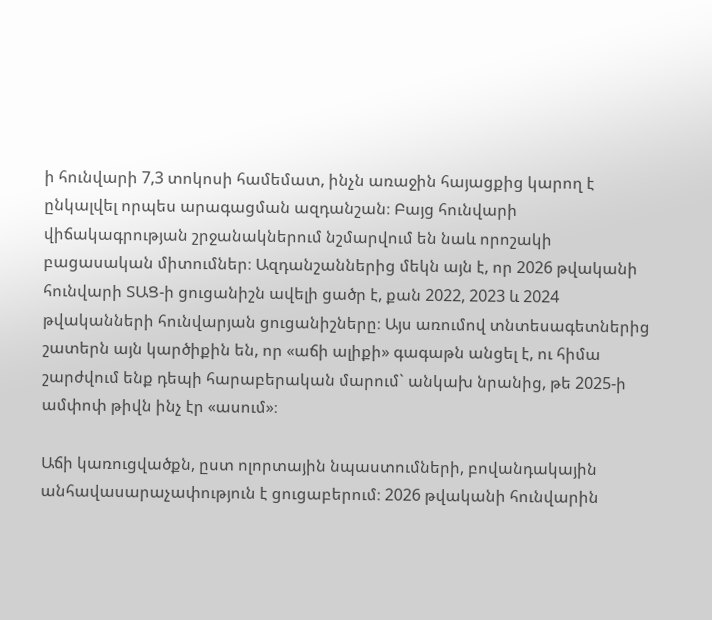ի հունվարի 7,3 տոկոսի համեմատ, ինչն առաջին հայացքից կարող է ընկալվել որպես արագացման ազդանշան։ Բայց հունվարի վիճակագրության շրջանակներում նշմարվում են նաև որոշակի բացասական միտումներ։ Ազդանշաններից մեկն այն է, որ 2026 թվականի հունվարի ՏԱՑ-ի ցուցանիշն ավելի ցածր է, քան 2022, 2023 և 2024 թվականների հունվարյան ցուցանիշները։ Այս առումով տնտեսագետներից շատերն այն կարծիքին են, որ «աճի ալիքի» գագաթն անցել է, ու հիմա շարժվում ենք դեպի հարաբերական մարում` անկախ նրանից, թե 2025-ի ամփոփ թիվն ինչ էր «ասում»։

Աճի կառուցվածքն, ըստ ոլորտային նպաստումների, բովանդակային անհավասարաչափություն է ցուցաբերում։ 2026 թվականի հունվարին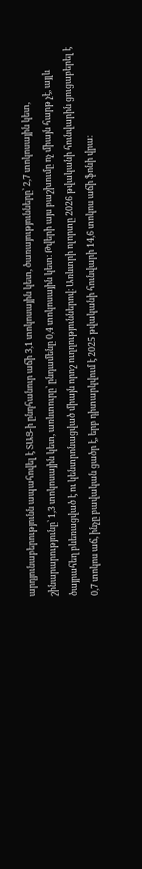արդյունաբերությունն ապահովել է ՏԱՑ-ի ընդհանուր աճի 3,1 տոկոսային կետ, ծառայությունները՝ 2,7 տոկոսային կետ, շինարարությունը՝ 1,3 տոկոսային կետ, առևտուրը՝ ընդամենը 0,4 տոկոսային կետ։ Թվերի այս բաշխումը ոչ միայն հարթ չէ, այլև ծայրահեղ բևեռացված է ու կենտրոնացված միայն որոշ ուղղություններով։ Առևտրի ոլորտը 2026 թվականի հունվարին ցուցաբերել է 0,7 տոկոս աճ, ինչը բավական ցածր է, երբ դիտարկվում է 2025 թվականի հունվարի 14,6 տոկոս աճի ֆոնի վրա։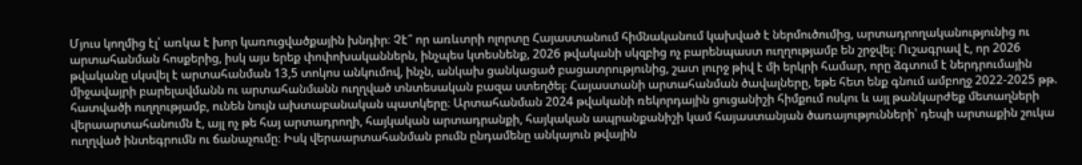Մյուս կողմից էլ՝ առկա է խոր կառուցվածքային խնդիր։ Չէ՞ որ առևտրի ոլորտը Հայաստանում հիմնականում կախված է ներմուծումից, արտադրողականությունից ու արտահանման հոսքերից, իսկ այս երեք փոփոխականներն, ինչպես կտեսնենք, 2026 թվականի սկզբից ոչ բարենպաստ ուղղությամբ են շրջվել։ Ուշագրավ է, որ 2026 թվականը սկսվել է արտահանման 13,5 տոկոս անկումով, ինչն, անկախ ցանկացած բացատրությունից, շատ լուրջ թիվ է մի երկրի համար, որը ձգտում է ներդրումային միջավայրի բարելավմանն ու արտահանմանն ուղղված տնտեսական բազա ստեղծել։ Հայաստանի արտահանման ծավալները, եթե հետ ենք գնում ամբողջ 2022-2025 թթ. հատվածի ուղղությամբ, ունեն նույն ախտաբանական պատկերը։ Արտահանման 2024 թվականի ռեկորդային ցուցանիշի հիմքում ոսկու և այլ թանկարժեք մետաղների վերաարտահանումն է, այլ ոչ թե հայ արտադրողի, հայկական արտադրանքի, հայկական ապրանքանիշի կամ հայաստանյան ծառայությունների՝ դեպի արտաքին շուկա ուղղված ինտեգրումն ու ճանաչումը։ Իսկ վերաարտահանման բումն ընդամենը անկայուն թվային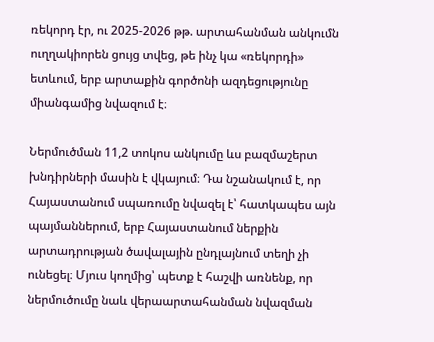ռեկորդ էր, ու 2025-2026 թթ. արտահանման անկումն ուղղակիորեն ցույց տվեց, թե ինչ կա «ռեկորդի» ետևում, երբ արտաքին գործոնի ազդեցությունը միանգամից նվազում է։

Ներմուծման 11,2 տոկոս անկումը ևս բազմաշերտ խնդիրների մասին է վկայում։ Դա նշանակում է, որ Հայաստանում սպառումը նվազել է՝ հատկապես այն պայմաններում, երբ Հայաստանում ներքին արտադրության ծավալային ընդլայնում տեղի չի ունեցել։ Մյուս կողմից՝ պետք է հաշվի առնենք, որ ներմուծումը նաև վերաարտահանման նվազման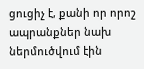ցուցիչ է, քանի որ որոշ ապրանքներ նախ ներմուծվում էին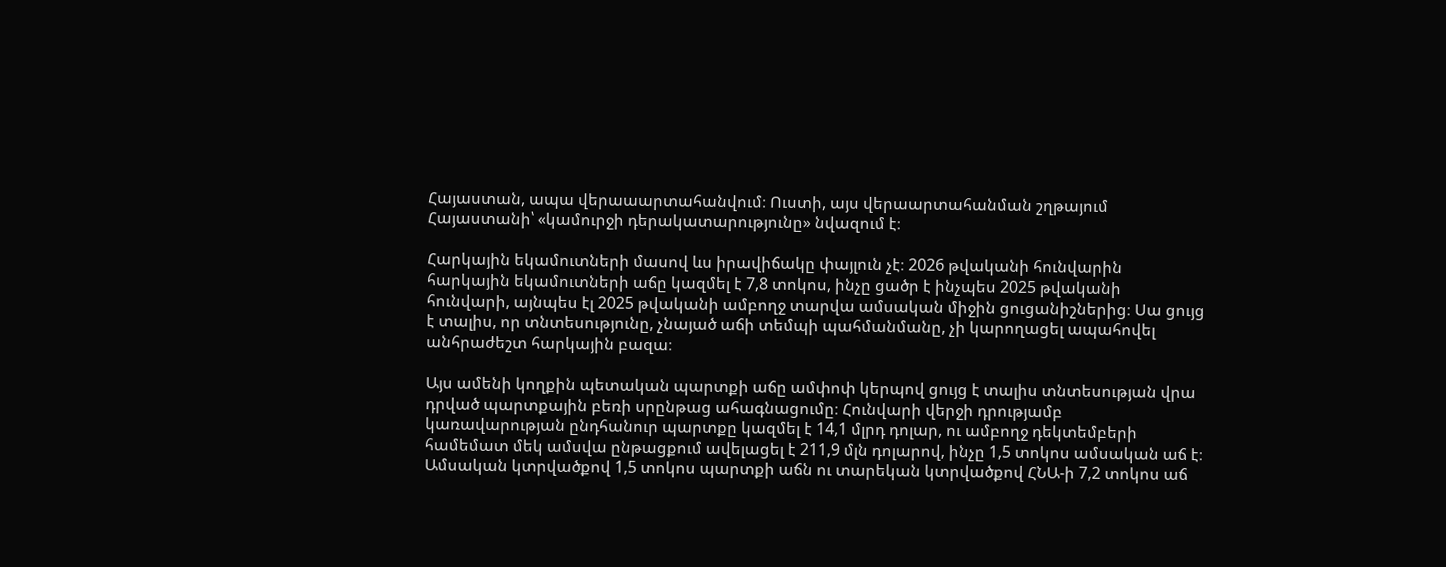Հայաստան, ապա վերաաարտահանվում։ Ուստի, այս վերաարտահանման շղթայում Հայաստանի՝ «կամուրջի դերակատարությունը» նվազում է։

Հարկային եկամուտների մասով ևս իրավիճակը փայլուն չէ։ 2026 թվականի հունվարին հարկային եկամուտների աճը կազմել է 7,8 տոկոս, ինչը ցածր է ինչպես 2025 թվականի հունվարի, այնպես էլ 2025 թվականի ամբողջ տարվա ամսական միջին ցուցանիշներից։ Սա ցույց է տալիս, որ տնտեսությունը, չնայած աճի տեմպի պահմանմանը, չի կարողացել ապահովել անհրաժեշտ հարկային բազա։

Այս ամենի կողքին պետական պարտքի աճը ամփոփ կերպով ցույց է տալիս տնտեսության վրա դրված պարտքային բեռի սրընթաց ահագնացումը։ Հունվարի վերջի դրությամբ կառավարության ընդհանուր պարտքը կազմել է 14,1 մլրդ դոլար, ու ամբողջ դեկտեմբերի համեմատ մեկ ամսվա ընթացքում ավելացել է 211,9 մլն դոլարով, ինչը 1,5 տոկոս ամսական աճ է։ Ամսական կտրվածքով 1,5 տոկոս պարտքի աճն ու տարեկան կտրվածքով ՀՆԱ-ի 7,2 տոկոս աճ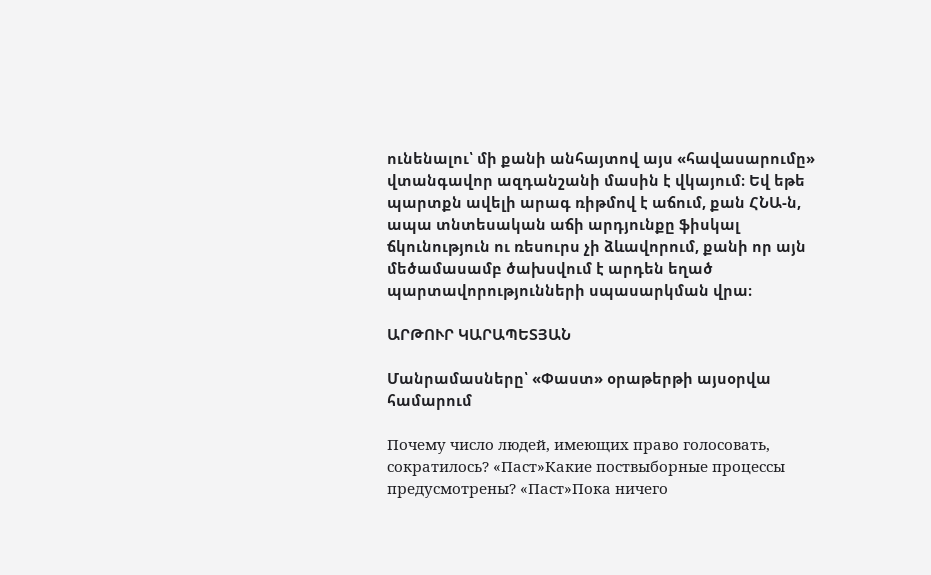ունենալու՝ մի քանի անհայտով այս «հավասարումը» վտանգավոր ազդանշանի մասին է վկայում։ Եվ եթե պարտքն ավելի արագ ռիթմով է աճում, քան ՀՆԱ-ն, ապա տնտեսական աճի արդյունքը ֆիսկալ ճկունություն ու ռեսուրս չի ձևավորում, քանի որ այն մեծամասամբ ծախսվում է արդեն եղած պարտավորությունների սպասարկման վրա։

ԱՐԹՈՒՐ ԿԱՐԱՊԵՏՅԱՆ

Մանրամասները՝ «Փաստ» օրաթերթի այսօրվա համարում

Почему число людей, имеющих право голосовать, сократилось? «Паст»Какие поствыборные процессы предусмотрены? «Паст»Пока ничего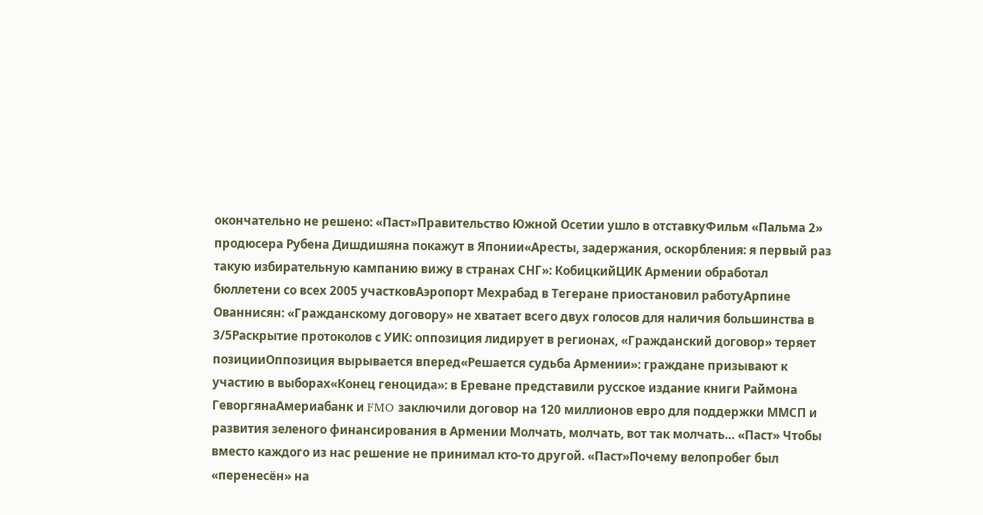окончательно не решено: «Паст»Правительство Южной Осетии ушло в отставкуФильм «Пальма 2» продюсера Рубена Дишдишяна покажут в Японии«Аресты, задержания, оскорбления: я первый раз такую избирательную кампанию вижу в странах СНГ»: КобицкийЦИК Армении обработал бюллетени со всех 2005 участковАэропорт Мехрабад в Тегеране приостановил работуАрпине Ованнисян: «Гражданскому договору» не хватает всего двух голосов для наличия большинства в 3/5Раскрытие протоколов с УИК: оппозиция лидирует в регионах, «Гражданский договор» теряет позицииОппозиция вырывается вперед«Решается судьба Армении»: граждане призывают к участию в выборах«Конец геноцида»: в Ереване представили русское издание книги Раймона ГеворгянаАмериабанк и FMO заключили договор на 120 миллионов евро для поддержки ММСП и развития зеленого финансирования в Армении Молчать, молчать, вот так молчать… «Паст» Чтобы вместо каждого из нас решение не принимал кто-то другой. «Паст»Почему велопробег был «перенесён» на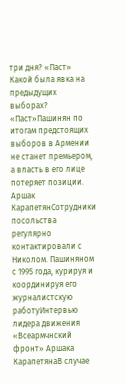три дня? «Паст» Какой была явка на предыдущих выборах? «Паст»Пашинян по итогам предстоящих выборов в Армении не станет премьером, а власть в его лице потеряет позиции. Аршак КарапетянСотрудники посольства регулярно контактировали с Николом. Пашиняном с 1995 года, курируя и координируя его журналистскую работуИнтервью лидера движения «Всеармчнский фронт» Аршака КарапетянаВ случае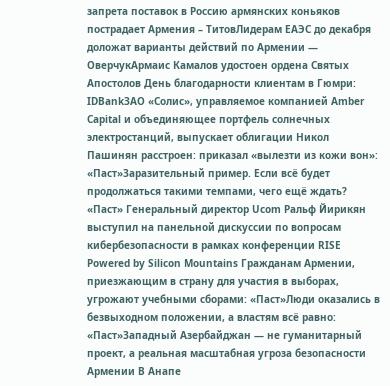запрета поставок в Россию армянских коньяков пострадает Армения – ТитовЛидерам ЕАЭС до декабря доложат варианты действий по Армении — ОверчукАрмаис Камалов удостоен ордена Святых Апостолов День благодарности клиентам в Гюмри: IDBankЗАО «Солис», управляемое компанией Amber Capital и объединяющее портфель солнечных электростанций, выпускает облигации Никол Пашинян расстроен: приказал «вылезти из кожи вон»: «Паст»Заразительный пример. Если всё будет продолжаться такими темпами, чего ещё ждать? «Паст» Генеральный директор Ucom Ральф Йирикян выступил на панельной дискуссии по вопросам кибербезопасности в рамках конференции RISE Powered by Silicon Mountains Гражданам Армении, приезжающим в страну для участия в выборах, угрожают учебными сборами: «Паст»Люди оказались в безвыходном положении, а властям всё равно: «Паст»Западный Азербайджан — не гуманитарный проект, а реальная масштабная угроза безопасности Армении В Анапе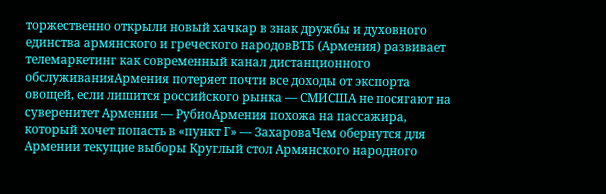торжественно открыли новый хачкар в знак дружбы и духовного единства армянского и греческого народовВТБ (Армения) развивает телемаркетинг как современный канал дистанционного обслуживанияАрмения потеряет почти все доходы от экспорта овощей, если лишится российского рынка — СМИСША не посягают на суверенитет Армении — РубиоАрмения похожа на пассажира, который хочет попасть в «пункт Г» — ЗахароваЧем обернутся для Армении текущие выборы Круглый стол Армянского народного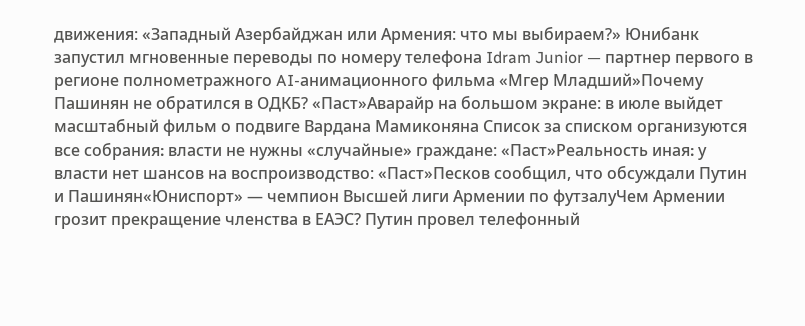движения: «Западный Азербайджан или Армения: что мы выбираем?» Юнибанк запустил мгновенные переводы по номеру телефона Idram Junior — партнер первого в регионе полнометражного AI-анимационного фильма «Мгер Младший»Почему Пашинян не обратился в ОДКБ? «Паст»Аварайр на большом экране: в июле выйдет масштабный фильм о подвиге Вардана Мамиконяна Список за списком организуются все собрания։ власти не нужны «случайные» граждане: «Паст»Реальность иная։ у власти нет шансов на воспроизводство: «Паст»Песков сообщил, что обсуждали Путин и Пашинян«Юниспорт» — чемпион Высшей лиги Армении по футзалуЧем Армении грозит прекращение членства в ЕАЭС? Путин провел телефонный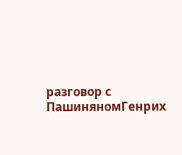разговор с ПашиняномГенрих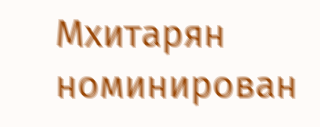Мхитарян номинирован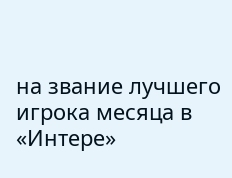на звание лучшего игрока месяца в «Интере»